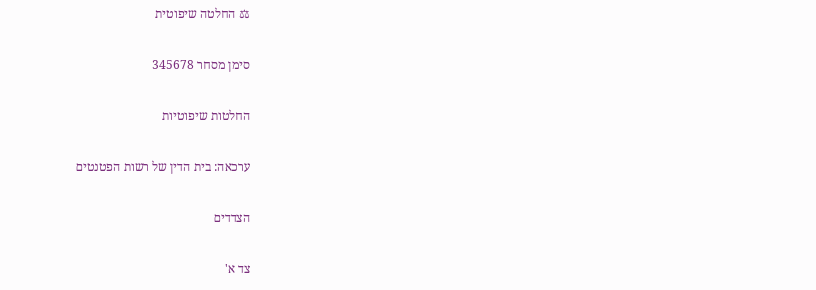⚖ החלטה שיפוטית

סימן מסחר 345678

החלטות שיפוטיות

ערכאה: בית הדין של רשות הפטנטים

הצדדים

צד א'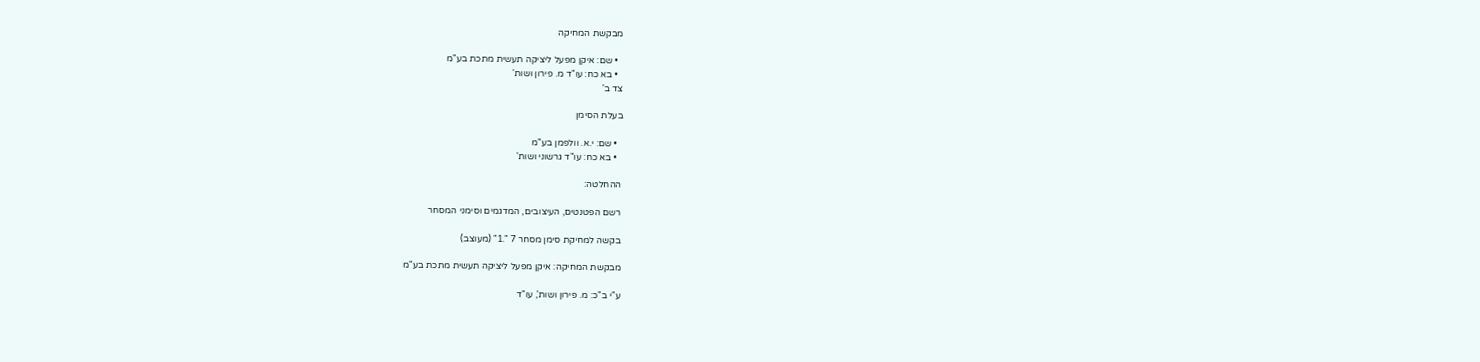מבקשת המחיקה

  • שם: איקן מפעל ליציקה תעשית מתכת בע"מ
  • בא כח: עו"ד מ. פירון ושות'
צד ב'

בעלת הסימן

  • שם: י.א. וולפמן בע"מ
  • בא כח: עו"ד גרשוני ושות'

ההחלטה:

רשם הפטנטים, העיצובים, המדגמים וסימני המסחר

בקשה למחיקת סימן מסחר 7 ".1" (מעוצב)

מבקשת המחיקה: איקן מפעל ליציקה תעשית מתכת בע"מ

ע"י ב"כ: מ. פירון ושות', עו"ד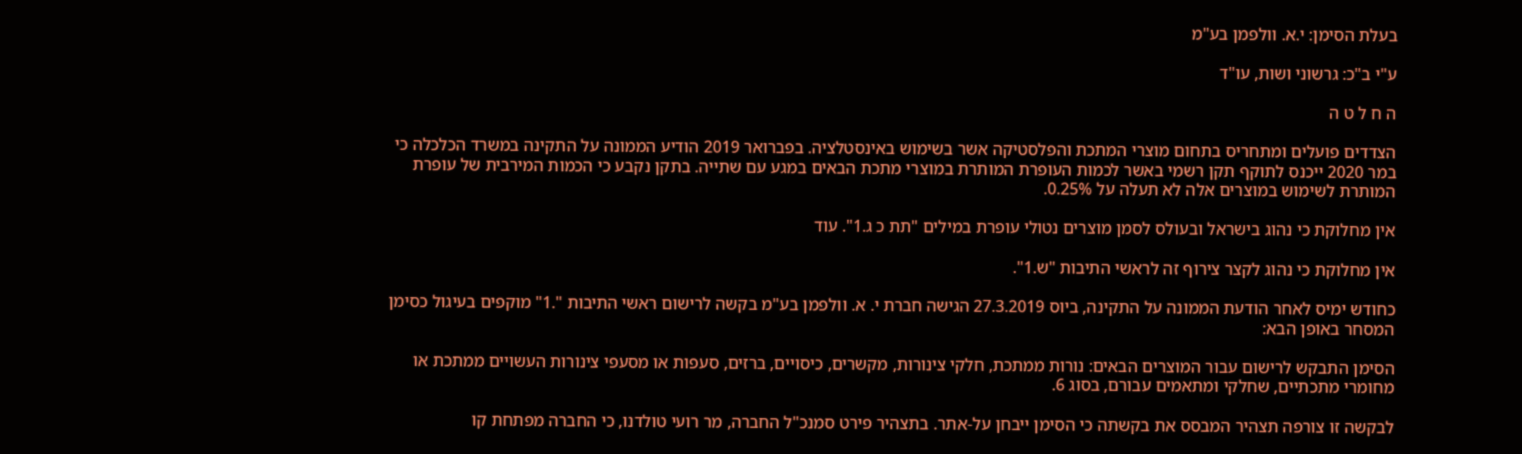בעלת הסימן: י.א. וולפמן בע"מ

ע"י ב"כ: גרשוני ושות, עו"ד

ה ח ל ט ה

הצדדים פועלים ומתחריס בתחום מוצרי המתכת והפלסטיקה אשר בשימוש באינסטלציה. בפברואר 2019 הודיע הממונה על התקינה במשרד הכלכלה כי במר 2020 ייכנס לתוקף תקן רשמי באשר לכמות העופרת המותרת במוצרי מתכת הבאים במגע עם שתייה. בתקן נקבע כי הכמות המירבית של עופרת המותרת לשימוש במוצרים אלה לא תעלה על 0.25%.

אין מחלוקת כי נהוג בישראל ובעולס לסמן מוצרים נטולי עופרת במילים "תת כ ג.1". עוד

אין מחלוקת כי נהוג לקצר צירוף זה לראשי התיבות "ש.1".

כחודש ימיס לאחר הודעת הממונה על התקינה, ביוס 27.3.2019 הגישה חברת י. א. וולפמן בע"מ בקשה לרישום ראשי התיבות ".1" מוקפים בעיגול כסימן המסחר באופן הבא:

הסימן התבקש לרישום עבור המוצרים הבאים: נורות ממתכת, חלקי צינורות, מקשרים, כיסויים, ברזים, סעפות או מסעפי צינורות העשויים ממתכת או מחומרי מתכתיים, שחלקי ומתאמים עבורם, בסוג 6.

לבקשה זו צורפה תצהיר המבסס את בקשתה כי הסימן ייבחן על-אתר. בתצהיר פירט סמנכ"ל החברה, מר רועי טולדנו, כי החברה מפתחת קו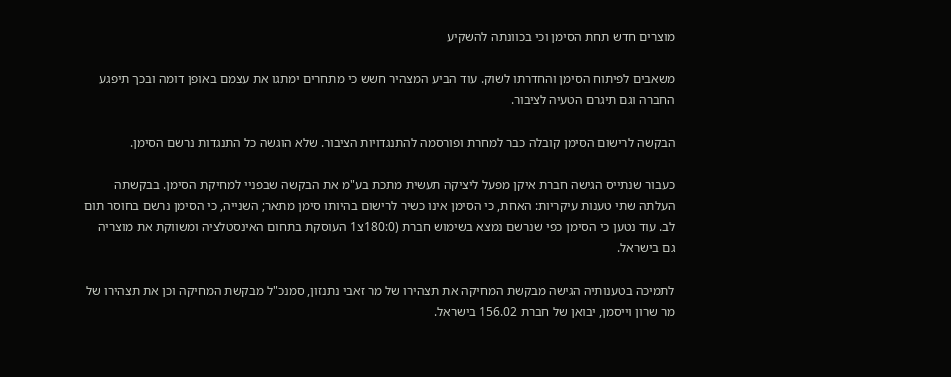מוצרים חדש תחת הסימן וכי בכוונתה להשקיע

משאבים לפיתוח הסימן והחדרתו לשוק. עוד הביע המצהיר חשש כי מתחרים ימתגו את עצמם באופן דומה ובכך תיפגע החברה וגם תיגרם הטעיה לציבור.

הבקשה לרישום הסימן קובלה כבר למחרת ופורסמה להתנגדויות הציבור. שלא הוגשה כל התנגדות נרשם הסימן.

כעבור שנתייס הגישה חברת איקן מפעל ליציקה תעשית מתכת בע"מ את הבקשה שבפניי למחיקת הסימן. בבקשתה העלתה שתי טענות עיקריות: האחת, כי הסימן אינו כשיר לרישום בהיותו סימן מתאר; השנייה, כי הסימן נרשם בחוסר תום לב. עוד נטען כי הסימן כפי שנרשם נמצא בשימוש חברת (180:0צ1 העוסקת בתחום האינסטלציה ומשווקת את מוצריה גם בישראל.

לתמיכה בטענותיה הגישה מבקשת המחיקה את תצהירו של מר זאבי נתנזון, סמנכ"ל מבקשת המחיקה וכן את תצהירו של מר שרון וייסמן, יבואן של חברת 156.02 בישראל.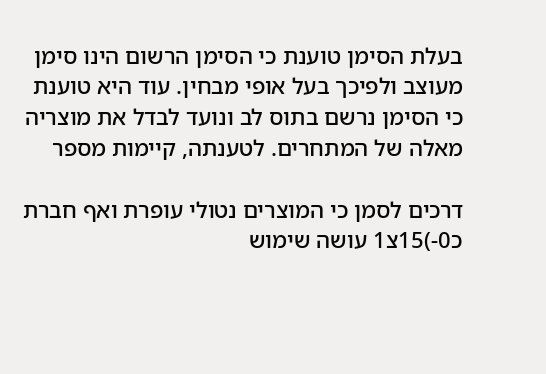בעלת הסימן טוענת כי הסימן הרשום הינו סימן מעוצב ולפיכך בעל אופי מבחין. עוד היא טוענת כי הסימן נרשם בתוס לב ונועד לבדל את מוצריה מאלה של המתחרים. לטענתה, קיימות מספר

דרכים לסמן כי המוצרים נטולי עופרת ואף חברת כ0-)15צ1 עושה שימוש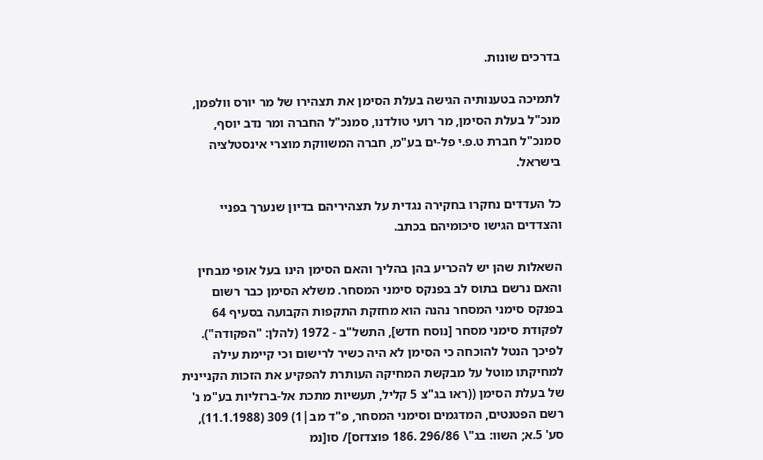בדרכים שונות.

לתמיכה בטענותיה הגישה בעלת הסימן את תצהירו של מר יורס וולפמן, מנכ"ל בעלת הסימן, מר רועי טולדנו, סמנכ"ל החברה ומר נדב יוסף, סמנכ"ל חברת ט.פ.י פל-ים בע"מ, חברה המשווקת מוצרי אינסטלציה בישראל.

כל העדדים נחקרו בחקירה נגדית על תצהיריהם בדיון שנערך בפניי והצדדים הגישו סיכומיהם בכתב.

השאלות שהן יש להכריע בהן בהליך והאם הסימן הינו בעל אופי מבחין והאם נרשם בתוס לב בפנקס סימני המסחר. משלא הסימן כבר רשום בפנקס סימני המסחר נהנה הוא מחזקת התקפות הקבועה בסעיף 64 לפקודת סימני מסחר [נוסח חדש], התשל"ב - 1972 (להלן: "הפקודה"). לפיכך הנטל להוכחה כי הסימן לא היה כשיר לרישום וכי קיימת עילה למחיקתו מוטל על מבקשת המחיקה העותרת להפקיע את הזכות הקניינית של בעלת הסימן ((ראו בג"צ 5 קליל, תעשיות מתכת אל-ברזליות בע"מ נ' רשם הפטנטים, המדגמים וסימני המסחר, פ"ד מב|1) 309 (11.1.1988), סע' 5.א; השוו: בג"\ 296/86 .186 פוצדזס]/ סו[נמ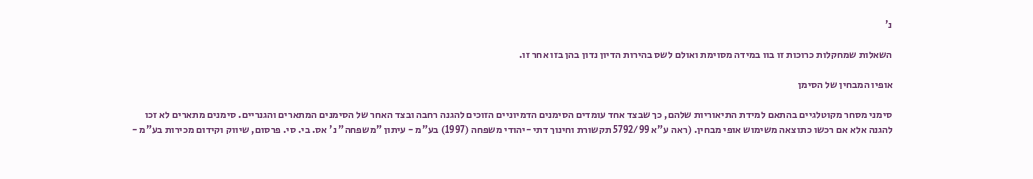נ'

השאלות שמחקלות כרוכות זו בוו במידה מסוימת ואולם לשס בהירות הדיון נדון בהן בזו אחר זו.

אופיו המבחין של הסימן

סימני מסחר מקוטלגיים בהתאם למידת התיאוריות שלהם, כך שבצד אחד עומדים הסימנים הדמיוניים הזוכים להגנה רחבה ובצד האחר של הסימנים המתארים והגנריים. סימנים מתארים לא זכו להגנה אלא אם רכשו כתוצאה משימוש אופי מבחין. (ראה ע"א 5792/99 תקשורת וחינוך דתי -יהודי משפחה (1997) בע"מ - עיתון "משפחה" נ' אס. בי. סי. פרסום, שיווק וקידום מכירות בע"מ -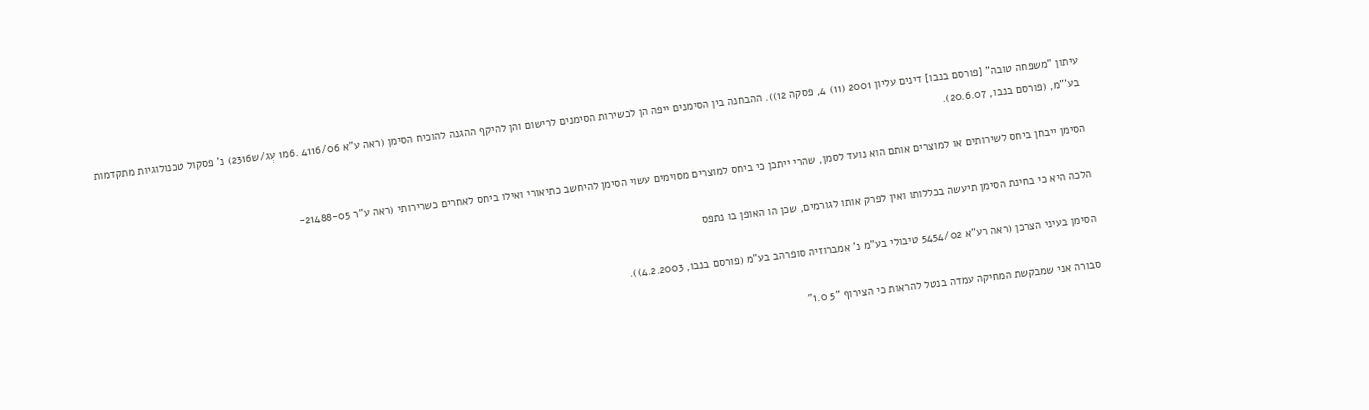עיתון "משפחה טובה" [פורסם בנבו] דינים עליון 2001 (11) 4, פסקה 12)). ההבחנה בין הסימנים ייפה הן לכשירות הסימנים לרישום והן להיקף ההגנה להוכיח הסימן (ראה ע"א 4116/06 .6מ1 עְג/ש2316) נ' פסקול טכנולוגיות מתקדמות בע'"מ, (פורסם בנבו, 20.6.07).

הסימן ייבחן ביחס לשירותים או למוצרים אותם הוא נועד לסמן, שהרי ייתכן כי ביחס למוצרים מסוימים עשוי הסימן להיחשב כתיאורי ואילו ביחס לאחרים כשרירותי (ראה ע"ר 21488-05-

הלכה היא כי בחינת הסימן תיעשה בכללותו ואין לפרק אותו לגורמים, שכן הו האופן בו נתפס

הסימן בעיני הצרכן (ראה רע"א 5454/02 טיבולי בע"מ נ' אמברוזיה סופרהב בע"מ (פורסם בנבו, 4.2.2003)).

סבורה אני שמבקשת המחיקה עמדה בנטל להראות כי הצירוף "5 1.0"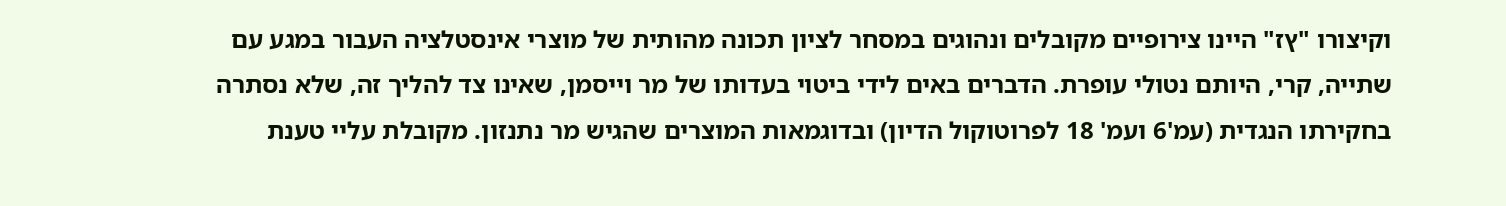וקיצורו "ץז" היינו צירופיים מקובלים ונהוגים במסחר לציון תכונה מהותית של מוצרי אינסטלציה העבור במגע עם שתייה, קרי, היותם נטולי עופרת. הדברים באים לידי ביטוי בעדותו של מר וייסמן, שאינו צד להליך זה, שלא נסתרה בחקירתו הנגדית (עמ'6 ועמ' 18 לפרוטוקול הדיון) ובדוגמאות המוצרים שהגיש מר נתנזון. מקובלת עליי טענת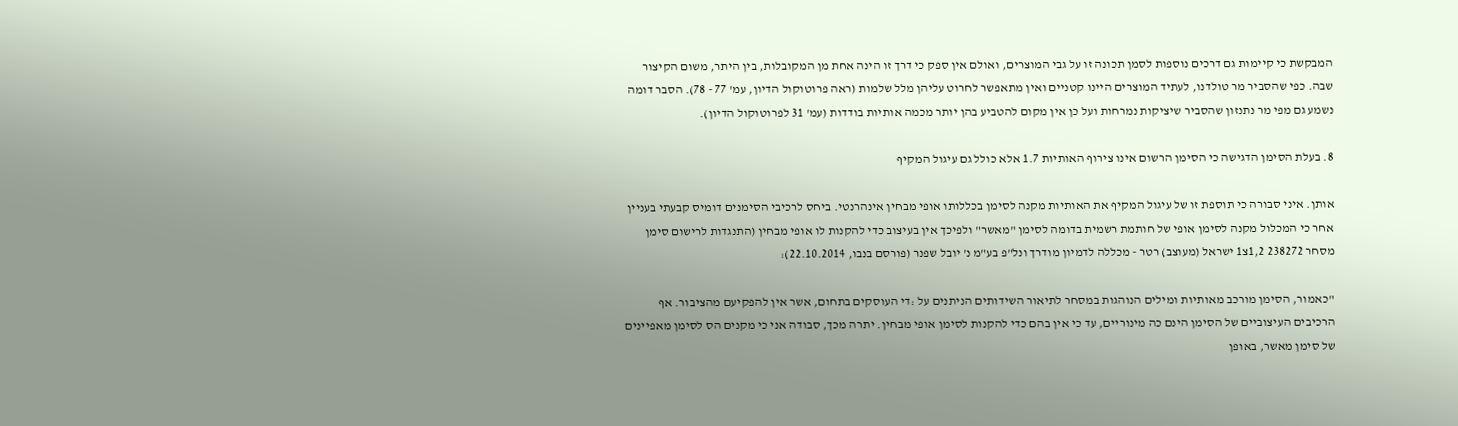המבקשת כי קיימות גם דרכים נוספות לסמן תכונה זו על גבי המוצרים, ואולם אין ספק כי דרך זו הינה אחת מן המקובלות, בין היתר, משום הקיצור שבה. כפי שהסביר מר טולדנו, לעתיד המוצרים היינו קטניים ואין מתאפשר לחרוט עליהן מלל שלמות (ראה פרוטוקול הדיון, עמ' 77 - 78). הסבר דומה נשמע גם מפי מר נתנזון שהסביר שיציקות נמרחות ועל כן אין מקום להטביע בהן יותר מכמה אותיות בודדות (עמ' 31 לפרוטוקול הדיון).

8. בעלת הסימן הדגישה כי הסימן הרשום אינו צירוף האותיות 1.7 אלא כולל גם עיגול המקיף

אותן. איני סבורה כי תוספת זו של עיגול המקיף את האותיות מקנה לסימן בכללותו אופי מבחין אינהרנטי. ביחס לרכיבי הסימנים דומיס קבעתי בעניין אחר כי המכלול מקנה לסימן אופי של חותמת רשמית בדומה לסימן "מאשר" ולפיכך אין בעיצוב כדי להקנות לו אופי מבחין (התנגדות לרישום סימן מסחר 238272 1,2צ1 ישראל (מעוצב) רטר - מכללה לדמיון מודרך ונל"פ בע"מ נ' יובל שפנר (פורסם בנבו, 22.10.2014):

"כאמור, הסימן מורכב מאותיות ומילים הנוהגות במסחר לתיאור השידותים הניתנים על :די העוסקים בתחום, אשר אין להפקיעם מהציבור. אף הרכיבים העיצוביים של הסימן הינם כה מינוריים, עד כי אין בהם כדי להקנות לסימן אופי מבחין. יתרה מכך, סבודה אני כי מקנים הס לסימן מאפיינים של סימן מאשר, באופן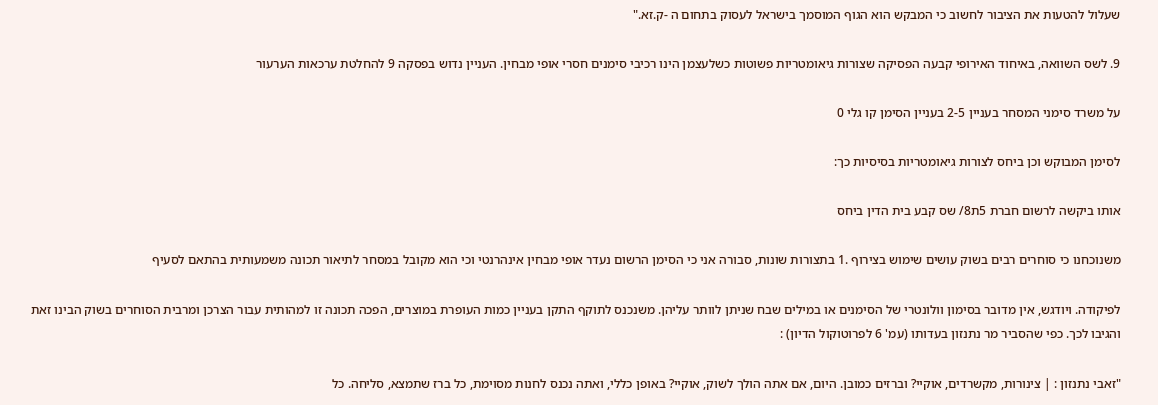שעלול להטעות את הציבור לחשוב כי המבקש הוא הגוף המוסמך בישראל לעסוק בתחום ה -ק.זא."

9. לשס השוואה, באיחוד האירופי קבעה הפסיקה שצורות גיאומטריות פשוטות כשלעצמן הינו רכיבי סימנים חסרי אופי מבחין. העניין נדוש בפסקה 9 להחלטת ערכאות הערעור

על משרד סימני המסחר בעניין 2-5 בעניין הסימן קו גלי 0

לסימן המבוקש וכן ביחס לצורות גיאומטריות בסיסיות כך:

אותו ביקשה לרשום חברת 5ת8/ שס קבע בית הדין ביחס

משנוכחנו כי סוחרים רבים בשוק עושים שימוש בצירוף .1 בתצורות שונות, סבורה אני כי הסימן הרשום נעדר אופי מבחין אינהרנטי וכי הוא מקובל במסחר לתיאור תכונה משמעותית בהתאם לסעיף

לפיקודה. ויודגש, אין מדובר בסימון וולונטרי של הסימנים או במילים שבח שניתן לוותר עליהן. משנכנס לתוקף התקן בעניין כמות העופרת במוצרים, הפכה תכונה זו למהותית עבור הצרכן ומרבית הסוחרים בשוק הבינו זאת והגיבו לכך. כפי שהסביר מר נתנזון בעדותו (עמ' 6 לפרוטוקול הדיון) :

"זאבי נתנזון : | צינורות, מקשרדים, אוקיי? וברזים כמובן. היום, אם אתה הולך לשוק, אוקיי? באופן כללי, ואתה נכנס לחנות מסוימת, כל ברז שתמצא, סליחה. כל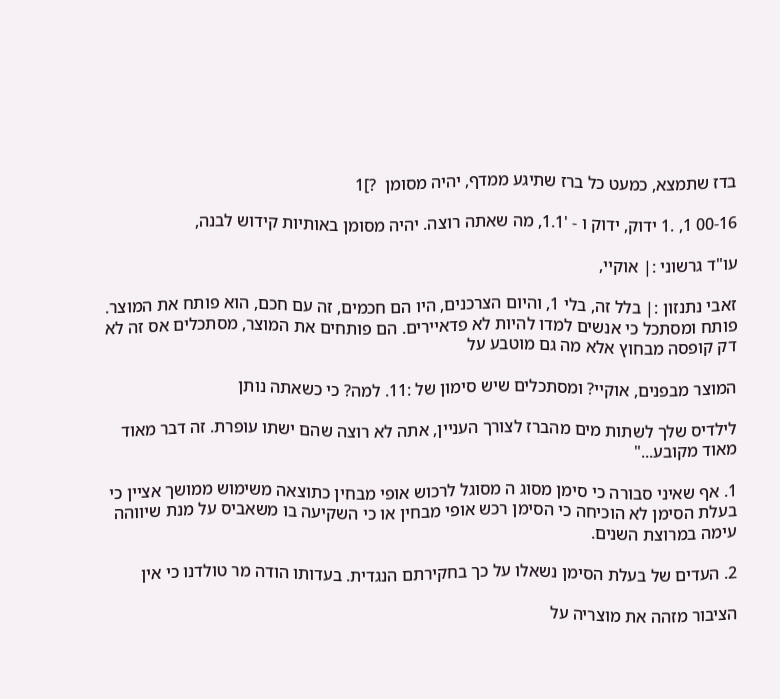בדז שתמצא, כמעט כל ברז שתיגע ממדף, יהיה מסומן  ?]1

00-16 1, .1 ידוק, ידוק ו - '1.1, מה שאתה רוצה. יהיה מסומן באותיות קידוש לבנה,

עו"ד גרשוני :| אוקיי,

זאבי נתנזון :| בלל זה, בלי 1, והיום הצרכנים, היו הם חכמים, זה עם חכם, הוא פותח את המוצר. פותח ומסתכל כי אנשים למדו להיות לא פדאיירים. הם פותחים את המוצר, מסתכלים אס זה לא דק קופסה מבחוץ אלא מה גם מוטבע על

המוצר מבפנים, אוקיי? ומסתכלים שיש סימון של :11. למה? כי כשאתה נותן

לילדיס שלך לשתות מים מהברז לצורך העניין, אתה לא רוצה שהם ישתו עופרת. זה דבר מאוד מאוד מקובע..."

1. אף שאיני סבורה כי סימן מסוג ה מסוגל לרכוש אופי מבחין כתוצאה משימוש ממושך אציין כי בעלת הסימן לא הוכיחה כי הסימן רכש אופי מבחין או כי השקיעה בו משאביס על מנת שיווהה עימה במרוצת השנים.

2. העדים של בעלת הסימן נשאלו על כך בחקירתם הנגדית. בעדותו הודה מר טולדנו כי אין

הציבור מזהה את מוצריה על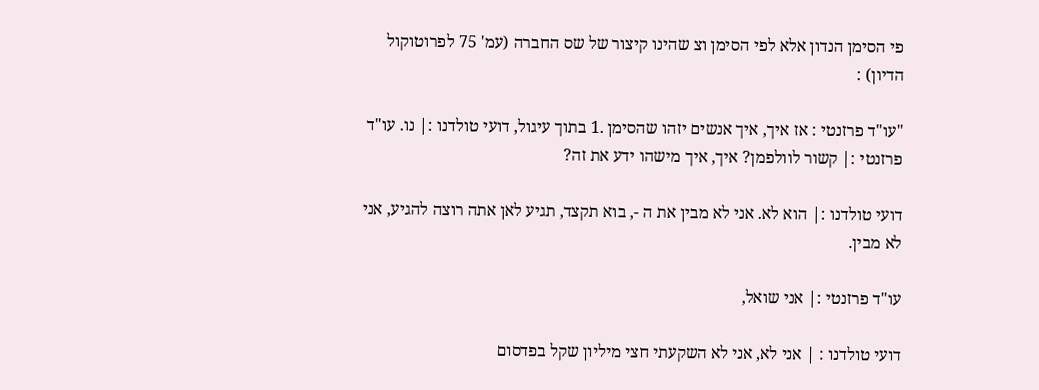פי הסימן הנדון אלא לפי הסימן וצ שהינו קיצור של שס החברה (עמ' 75 לפרוטוקול הדיון) :

"עו"ד פרזנטי : אז איך, איך אנשים יזהו שהסימן .1 בתוך עיגול, דועי טולדנו :| נו. עו"ד פרזנטי :| קשור לוולפמן? איך, איך מישהו ידע את זה?

דועי טולדנו :| הוא לא. אני לא מבין את ה -, בוא תקצד, תגיע לאן אתה רוצה להגיע, אני לא מבין.

עו"ד פרזנטי :| אני שואל,

דועי טולדנו : | אני לא, אני לא השקעתי חצי מיליון שקל בפדסום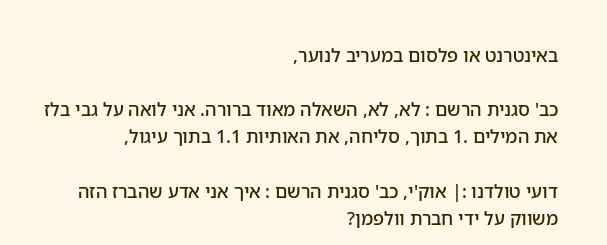באינטרנט או פלסום במעריב לנוער,

כב' סגנית הרשם : לא, לא, השאלה מאוד ברורה. אני לואה על גבי בלז את המילים .1 בתוך, סליחה, את האותיות 1.1 בתוך עיגול,

דועי טולדנו :| אוק'י, כב' סגנית הרשם : איך אני אדע שהברז הזה משווק על ידי חברת וולפמן?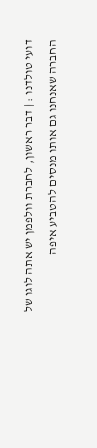דועי טולדנו : | דבר ראשון, לחברת וולפמן יש אתה לוגו של החברה שאנחנו גם אותו מנסים להטביע איפה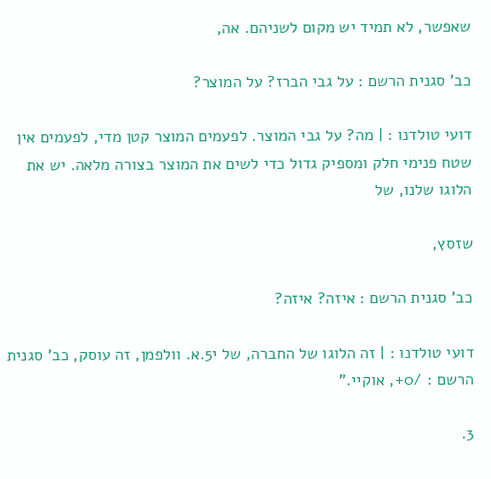שאפשר, לא תמיד יש מקום לשניהם. אה,

כב' סגנית הרשם : על גבי הברז? על המוצר?

דועי טולדנו : | מה? על גבי המוצר. לפעמים המוצר קטן מדי, לפעמים אין שטח פנימי חלק ומספיק גדול כדי לשים את המוצר בצורה מלאה. יש את הלוגו שלנו, של

שזסץ,

כב' סגנית הרשם : איזה? איזה?

דועי טולדנו : | זה הלוגו של החברה, של י5.א. וולפמן, זה עוסק, כב' סגנית הרשם : /0+, אוקיי."

3.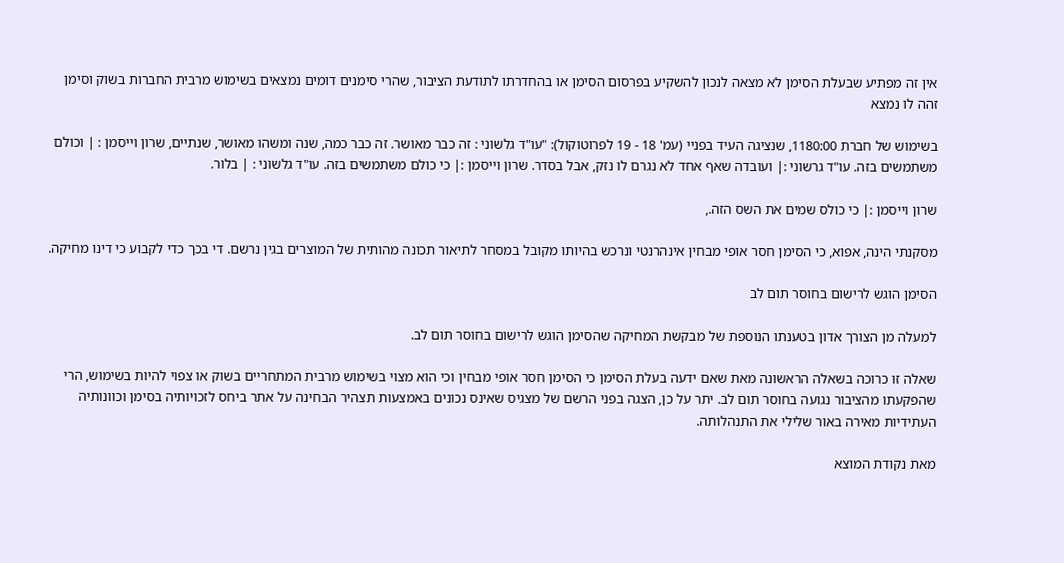אין זה מפתיע שבעלת הסימן לא מצאה לנכון להשקיע בפרסום הסימן או בהחדרתו לתודעת הציבור, שהרי סימנים דומים נמצאים בשימוש מרבית החברות בשוק וסימן זהה לו נמצא

בשימוש של חברת 1180:00, שנציגה העיד בפניי (עמ' 18 - 19 לפרוטוקול): "עו"ד גלשוני : זה כבר מאושר. זה כבר כמה, שנה ומשהו מאושר, שנתיים, שרון וייסמן : | וכולם משתמשים בזה. עו"ד גרשוני :| ועובדה שאף אחד לא נגרם לו נזק, אבל בסדר. שרון וייסמן :| כי כולם משתמשים בזה. עו"ד גלשוני : | בלור.

שרון וייסמן :| כי כולס שמים את השס הזה.,

מסקנתי הינה, אפוא, כי הסימן חסר אופי מבחין אינהרנטי ונרכש בהיותו מקובל במסחר לתיאור תכונה מהותית של המוצרים בגין נרשם. די בכך כדי לקבוע כי דינו מחיקה.

הסימן הוגש לרישום בחוסר תום לב

למעלה מן הצורך אדון בטענתו הנוספת של מבקשת המחיקה שהסימן הוגש לרישום בחוסר תום לב.

שאלה זו כרוכה בשאלה הראשונה מאת שאם ידעה בעלת הסימן כי הסימן חסר אופי מבחין וכי הוא מצוי בשימוש מרבית המתחריים בשוק או צפוי להיות בשימוש, הרי שהפקעתו מהציבור נגועה בחוסר תום לב. יתר על כן, הצגה בפני הרשם של מצגיס שאינס נכונים באמצעות תצהיר הבחינה על אתר ביחס לזכויותיה בסימן וכוונותיה העתידיות מאירה באור שלילי את התנהלותה.

מאת נקודת המוצא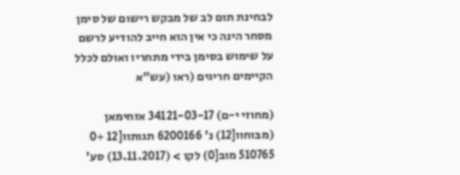לבחינת תום לב של מבקש רישום של סימן מסחר הינה כי אין הוא חייב להודיע לרשם על שימוש בסימן בידי מתחריו ואולם לכלל הקיימים חריגים (ראו (עש"א

(מחוזי י-ם) 34121-03-17 אזחימאן (מבּוחוו[12) נ' 6200166 תגותוו[12 +0 510765 מובּ[0) לקו > (13.11.2017) סע'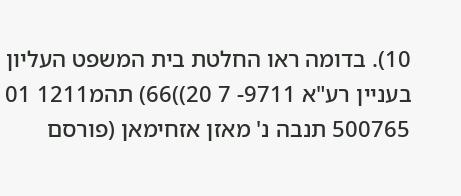10). בדומה ראו החלטת בית המשפט העליון בעניין רע"א 9711- 7 20))66) תהמ1211 01 500765 תנבה נ' מאזן אזחימאן (פורסם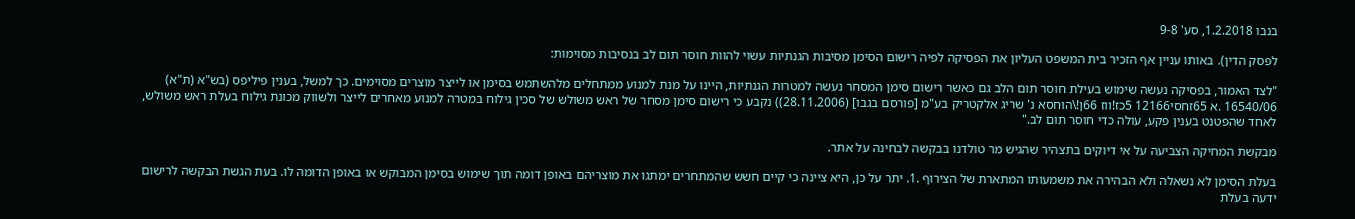בנבו 1.2.2018, סע' 9-8

לפסק הדין). באותו עניין אף הזכיר בית המשפט העליון את הפסיקה לפיה רישום הסימן מסיבות הגנתיות עשוי להוות חוסר תום לב בנסיבות מסוימות:

"לצד האמור, בפסיקה נעשה שימוש בעילת חוסר תום הלב גם כאשר רישום סימן המסחר נעשה למטרות הגנתיות, היינו על מנת למנוע ממתחלים מלהשתמש בסימן או לייצר מוצרים מסוימים. כך למשל, בענין פיליפס (בש"א (ת"א) 16540/06 .א 65זחסי12166 5כז!ווז 66ן!\הוחסא נ' שריג אלקטריק בע"מ [פורסם בגבו] (28.11.2006)) נקבע כי רישום סימן מסחר של ראש משולש של סכין גילוח במטרה למנוע מאחרים לייצר ולשווק מכונת גילוח בעלת ראש משולש, לאחד שהפטנט בענין פקע, עולה כדי חוסר תום לב."

מבקשת המחיקה הצביעה על אי דיוקים בתצהיר שהגיש מר טולדנו בבקשה לבחינה על אתר.

בעלת הסימן לא נשאלה ולא הבהירה את משמעותו המתארת של הצירוף .1. יתר על כן, היא ציינה כי קיים חשש שהמתחרים ימתגו את מוצריהם באופן דומה תוך שימוש בסימן המבוקש או באופן הדומה לו. בעת הגשת הבקשה לרישום ידעה בעלת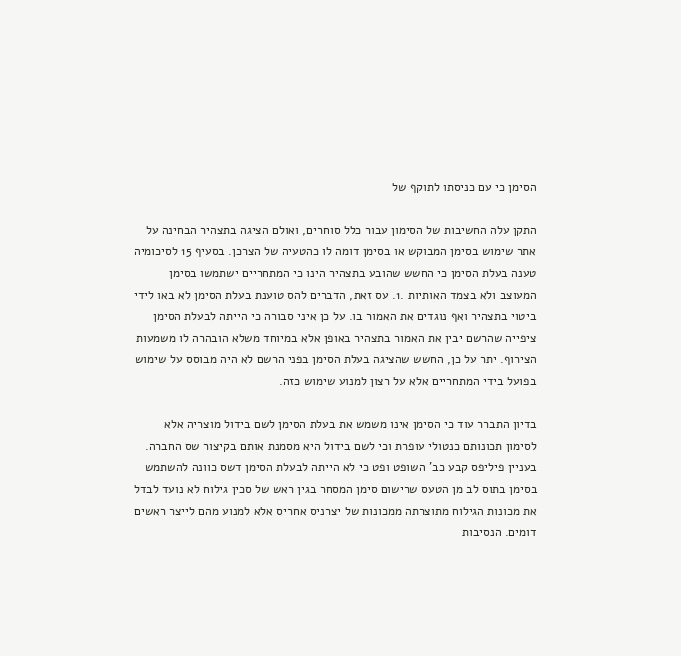הסימן כי עם כניסתו לתוקף של

התקן עלה החשיבות של הסימון עבור כלל סוחרים, ואולם הציגה בתצהיר הבחינה על אתר שימוש בסימן המבוקש או בסימן דומה לו כהטעיה של הצרכן. בסעיף 15 לסיכומיה טענה בעלת הסימן כי החשש שהובע בתצהיר הינו כי המתחריים ישתמשו בסימן המעוצב ולא בצמד האותיות .1. עס זאת, הדברים להס טוענת בעלת הסימן לא באו לידי ביטוי בתצהיר ואף נוגדים את האמור בו. על כן איני סבורה כי הייתה לבעלת הסימן ציפייה שהרשם יבין את האמור בתצהיר באופן אלא במיוחד משלא הובהרה לו משמעות הצירוף. יתר על כן, החשש שהציגה בעלת הסימן בפני הרשם לא היה מבוסס על שימוש בפועל בידי המתחריים אלא על רצון למנוע שימוש כזה.

בדיון התברר עוד כי הסימן אינו משמש את בעלת הסימן לשם בידול מוצריה אלא לסימון תכונותם כנטולי עופרת וכי לשם בידול היא מסמנת אותם בקיצור שס החברה. בעניין פיליפס קבע כב' השופט ופט כי לא הייתה לבעלת הסימן דשס כוונה להשתמש בסימן בתוס לב מן הטעס שרישום סימן המסחר בגין ראש של סכין גילוח לא נועד לבדל את מכונות הגילוח מתוצרתה ממכונות של יצרניס אחריס אלא למנוע מהם לייצר ראשים דומים. הנסיבות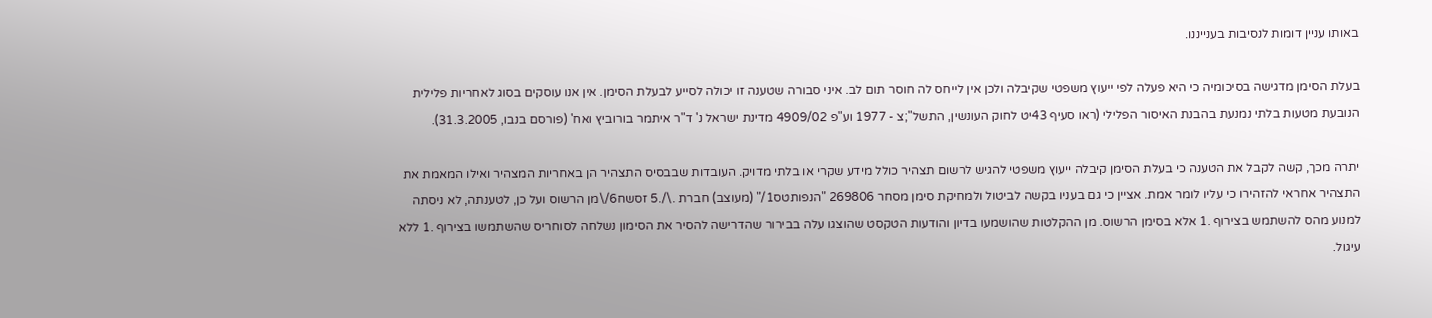באותו עניין דומות לנסיבות בענייננו.

בעלת הסימן מדגישה בסיכומיה כי היא פעלה לפי ייעוץ משפטי שקיבלה ולכן אין לייחס לה חוסר תום לב. איני סבורה שטענה זו יכולה לסייע לבעלת הסימן. אין אנו עוסקים בסוג לאחריות פלילית הנובעת מטעות בלתי נמנעת בהבנת האיסור הפלילי (ראו סעיף 43יט לחוק העונשין, התשל";צ - 1977 וע"פ 4909/02 מדינת ישראל נ' ד"ר איתמר בורוביץ ואח' (פורסם בנבו, 31.3.2005).

יתרה מכך, קשה לקבל את הטענה כי בעלת הסימן קיבלה ייעוץ משפטי להגיש לרשום תצהיר כולל מידע שקרי או בלתי מדויק. העובדות שבבסיס התצהיר הן באחריות המצהיר ואילו המאמת את התצהיר אחראי להזהירו כי עליו לומר אמת. אציין כי גם בעניו בקשה לביטול ולמחיקת סימן מסחר 269806 "הנפותטס1/" (מעוצב) חברת .\/.5 זסשח6/\מן הרשוס ועל כן, לטענתה, לא ניסתה למנוע מהס להשתמש בצירוף .1 אלא בסימן הרשוס. מן ההקלטות שהושמעו בדיון והודעות הטקסט שהוצגו עלה בבירור שהדרישה להסיר את הסימון נשלחה לסוחריס שהשתמשו בצירוף .1 ללא עיגול.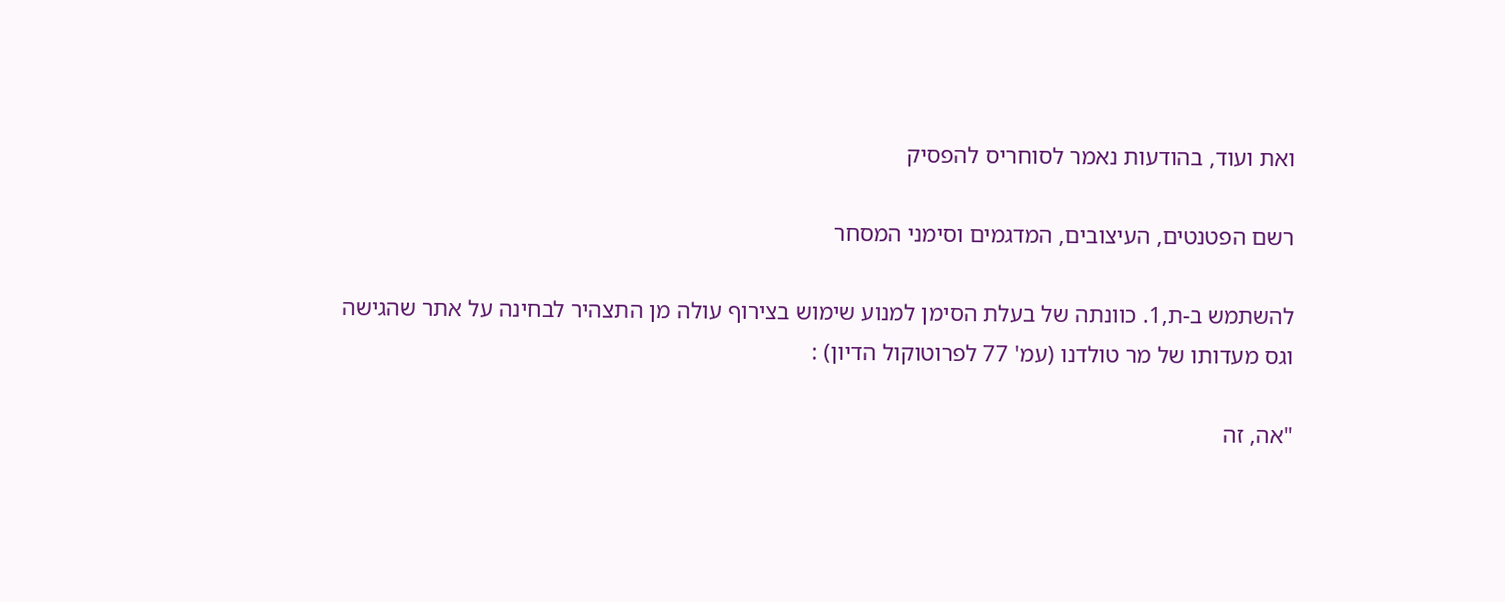ואת ועוד, בהודעות נאמר לסוחריס להפסיק

רשם הפטנטים, העיצובים, המדגמים וסימני המסחר

להשתמש ב-ת,1. כוונתה של בעלת הסימן למנוע שימוש בצירוף עולה מן התצהיר לבחינה על אתר שהגישה וגס מעדותו של מר טולדנו (עמ' 77 לפרוטוקול הדיון) :

"אה, זה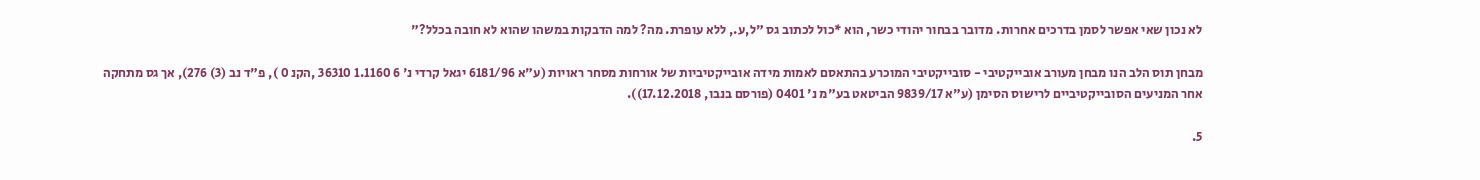לא נכון שאי אפשר לסמן בדרכים אחרות. מדובר בבחור יהודי כשר, הוא *כול לכתוב גס "ל,ע., ללא עופרת. מה? למה הדבקות במשהו שהוא לא חובה בכלל?"

מבחן תוס הלב הנו מבחן מעורב אובייקטיבי - סובייקטיבי המוכרע בהתאסם לאמות מידה אובייקטיביות של אורחות מסחר ראויות (ע"א 6181/96 יגאל קרדי נ' 6 1.1160 36310 ,הקנ 0 ), פ"ד נב (3) 276), אך גס מתחקה אחר המניעים הסובייקטיביים לרישוס הסימן (ע"א 9839/17 הביטאט בע"מ נ' 0401 (פורסם בנבו, 17.12.2018)).

5.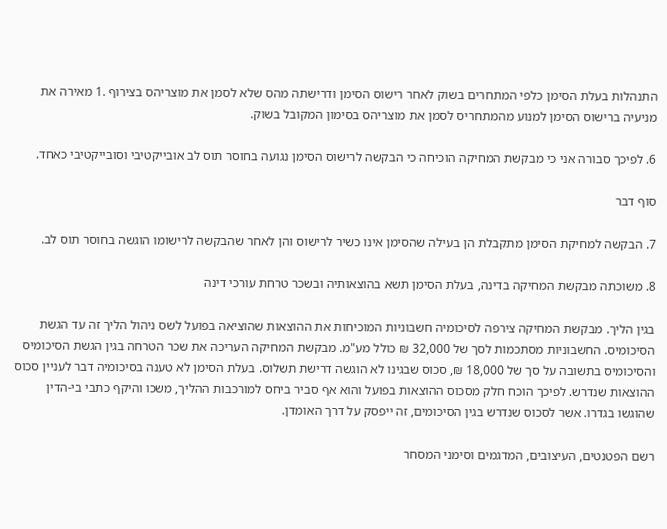התנהלות בעלת הסימן כלפי המתחרים בשוק לאחר רישוס הסימן ודרישתה מהס שלא לסמן את מוצריהס בצירוף .1 מאירה את מניעיה ברישוס הסימן למנוע מהמתחריס לסמן את מוצריהס בסימון המקובל בשוק.

6. לפיכך סבורה אני כי מבקשת המחיקה הוכיחה כי הבקשה לרישוס הסימן נגועה בחוסר תוס לב אובייקטיבי וסובייקטיבי כאחד.

סוף דבר

7. הבקשה למחיקת הסימן מתקבלת הן בעילה שהסימן אינו כשיר לרישוס והן לאחר שהבקשה לרישומו הוגשה בחוסר תוס לב.

8. משוכתה מבקשת המחיקה בדינה, בעלת הסימן תשא בהוצאותיה ובשכר טרחת עורכי דינה

בגין הליך. מבקשת המחיקה צירפה לסיכומיה חשבוניות המוכיחות את ההוצאות שהוציאה בפועל לשס ניהול הליך זה עד הגשת הסיכומיס. החשבוניות מסתכמות לסך של 32,000 ₪ כולל מע"מ. מבקשת המחיקה העריכה את שכר הטרחה בגין הגשת הסיכומיס והסיכומיס בתשובה על סך של 18,000 ₪, סכוס שבגינו לא הוגשה דרישת תשלוס. בעלת הסימן לא טענה בסיכומיה דבר לעניין סכוס ההוצאות שנדרש. לפיכך הוכח חלק מסכוס ההוצאות בפועל והוא אף סביר ביחס למורכבות ההליך, משכו והיקף כתבי בי-הדין שהוגשו בגדרו. אשר לסכוס שנדרש בגין הסיכומים, זה ייפסק על דרך האומדן.

רשם הפטנטים, העיצובים, המדגמים וסימני המסחר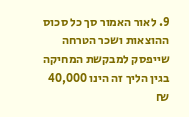9. לאור האמור סך כל סכוס ההוצאות ושכר הטרחה שייפסק למבקשת המחיקה בגין הליך זה הינו 40,000 ₪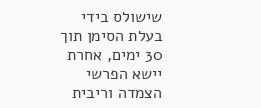שישולס בידי בעלת הסימן תוך 30 ימים, אחרת יישא הפרשי הצמדה וריבית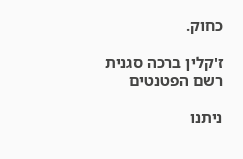כחוק.

ז'קלין ברכה סגנית רשם הפטנטים

ניתנו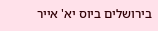בירושלים ביוס יא' אייר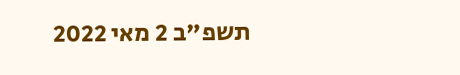תשפ"ב 2 מאי 2022